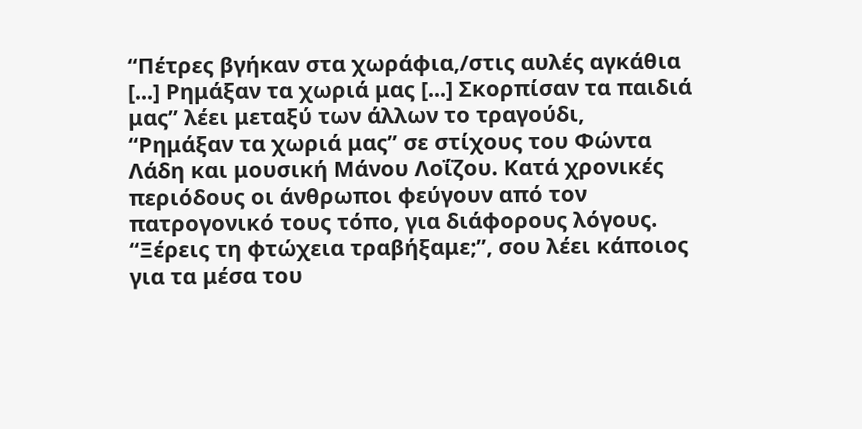“Πέτρες βγήκαν στα χωράφια,/στις αυλές αγκάθια [...] Ρημάξαν τα χωριά μας [...] Σκορπίσαν τα παιδιά μας” λέει μεταξύ των άλλων το τραγούδι, “Ρημάξαν τα χωριά μας” σε στίχους του Φώντα Λάδη και μουσική Μάνου Λοΐζου. Κατά χρονικές περιόδους οι άνθρωποι φεύγουν από τον πατρογονικό τους τόπο, για διάφορους λόγους. “Ξέρεις τη φτώχεια τραβήξαμε;”, σου λέει κάποιος για τα μέσα του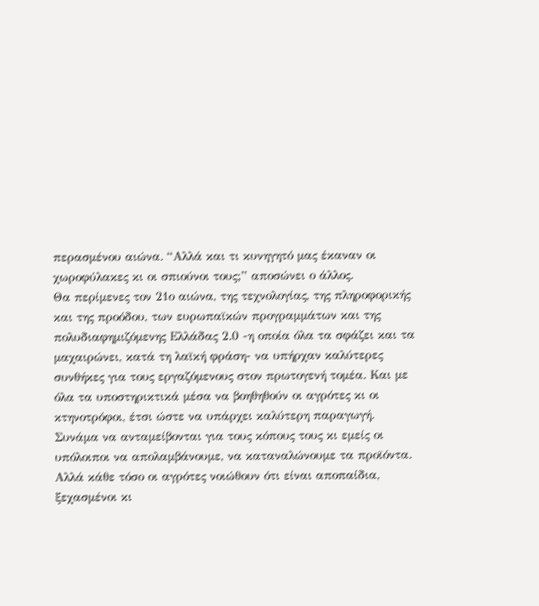περασμένου αιώνα. “Αλλά και τι κυνηγητό μας έκαναν οι χωροφύλακες κι οι σπιούνοι τους;” αποσώνει ο άλλος.
Θα περίμενες τον 21ο αιώνα, της τεχνολογίας, της πληροφορικής και της προόδου, των ευρωπαϊκών προγραμμάτων και της πολυδιαφημιζόμενης Ελλάδας 2.0 -η οποία όλα τα σφάζει και τα μαχαιρώνει, κατά τη λαϊκή φράση- να υπήρχαν καλύτερες συνθήκες για τους εργαζόμενους στον πρωτογενή τομέα. Και με όλα τα υποστηρικτικά μέσα να βοηθηθούν οι αγρότες κι οι κτηνοτρόφοι, έτσι ώστε να υπάρχει καλύτερη παραγωγή. Συνάμα να ανταμείβονται για τους κόπους τους κι εμείς οι υπόλοιποι να απολαμβάνουμε, να καταναλώνουμε τα προϊόντα.
Αλλά κάθε τόσο οι αγρότες νοιώθουν ότι είναι αποπαίδια, ξεχασμένοι κι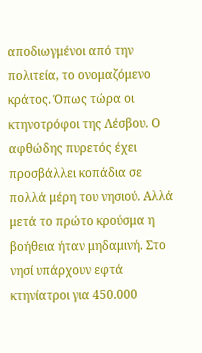αποδιωγμένοι από την πολιτεία, το ονομαζόμενο κράτος. Όπως τώρα οι κτηνοτρόφοι της Λέσβου. Ο αφθώδης πυρετός έχει προσβάλλει κοπάδια σε πολλά μέρη του νησιού. Αλλά μετά το πρώτο κρούσμα η βοήθεια ήταν μηδαμινή. Στο νησί υπάρχουν εφτά κτηνίατροι για 450.000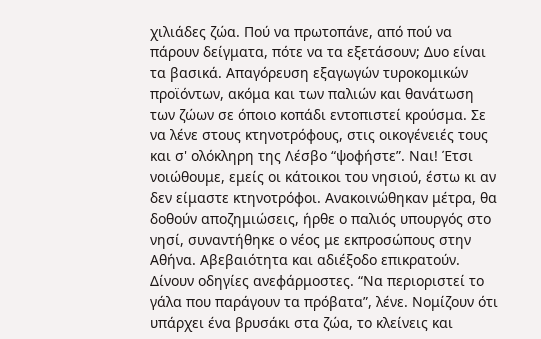χιλιάδες ζώα. Πού να πρωτοπάνε, από πού να πάρουν δείγματα, πότε να τα εξετάσουν; Δυο είναι τα βασικά. Απαγόρευση εξαγωγών τυροκομικών προϊόντων, ακόμα και των παλιών και θανάτωση των ζώων σε όποιο κοπάδι εντοπιστεί κρούσμα. Σε να λένε στους κτηνοτρόφους, στις οικογένειές τους και σ' ολόκληρη της Λέσβο “ψοφήστε”. Ναι! Έτσι νοιώθουμε, εμείς οι κάτοικοι του νησιού, έστω κι αν δεν είμαστε κτηνοτρόφοι. Ανακοινώθηκαν μέτρα, θα δοθούν αποζημιώσεις, ήρθε ο παλιός υπουργός στο νησί, συναντήθηκε ο νέος με εκπροσώπους στην Αθήνα. Αβεβαιότητα και αδιέξοδο επικρατούν. Δίνουν οδηγίες ανεφάρμοστες. “Να περιοριστεί το γάλα που παράγουν τα πρόβατα”, λένε. Νομίζουν ότι υπάρχει ένα βρυσάκι στα ζώα, το κλείνεις και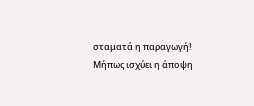σταματά η παραγωγή!
Μήπως ισχύει η άποψη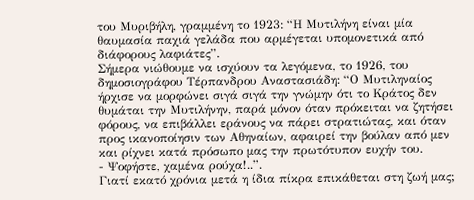του Μυριβήλη, γραμμένη το 1923: “Η Μυτιλήνη είναι μία θαυμασία παχιά γελάδα που αρμέγεται υπομονετικά από διάφορους λαφιάτες”.
Σήμερα νιώθουμε να ισχύουν τα λεγόμενα, το 1926, του δημοσιογράφου Τέρπανδρου Αναστασιάδη: “Ο Μυτιληναίος ήρχισε να μορφώνει σιγά σιγά την γνώμην ότι το Κράτος δεν θυμάται την Μυτιλήνην, παρά μόνον όταν πρόκειται να ζητήσει φόρους, να επιβάλλει εράνους να πάρει στρατιώτας, και όταν προς ικανοποίησιν των Αθηναίων, αφαιρεί την βούλαν από μεν και ρίχνει κατά πρόσωπο μας την πρωτότυπον ευχήν του.
- Ψοφήστε, χαμένα ρούχα!..”.
Γιατί εκατό χρόνια μετά η ίδια πίκρα επικάθεται στη ζωή μας;